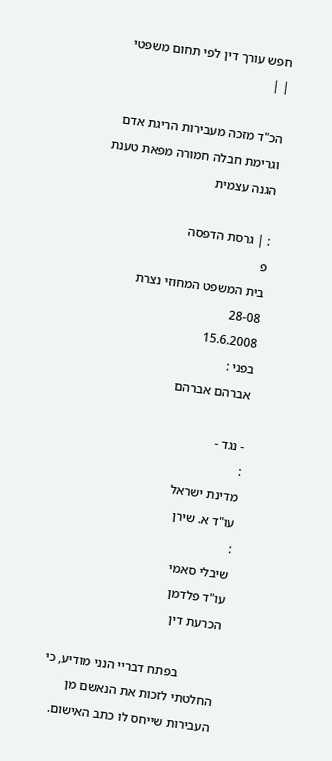חפש עורך דין לפי תחום משפטי
| |

הכ"ד מזכה מעבירות הריגת אדם וגרימת חבלה חמורה מפאת טענת הגנה עצמית

: | גרסת הדפסה
פ
בית המשפט המחוזי נצרת
28-08
15.6.2008
בפני :
אברהם אברהם

- נגד -
:
מדינת ישראל
עו"ד א. שירן
:
שיבלי סאמי
עו"ד פלדמן
הכרעת דין

            בפתח דבריי הנני מודיע, כי החלטתי לזכות את הנאשם מן העבירות שייחס לו כתב האישום.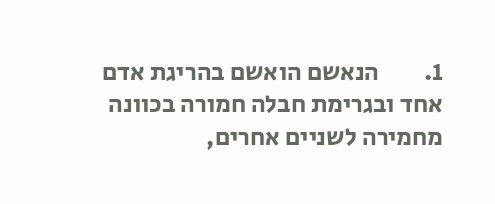1.         הנאשם הואשם בהריגת אדם אחד ובגרימת חבלה חמורה בכוונה מחמירה לשניים אחרים,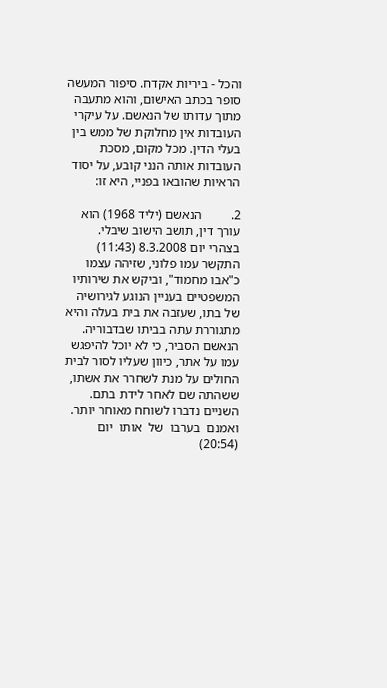והכל - ביריות אקדח. סיפור המעשה סופר בכתב האישום, והוא מתעבה מתוך עדותו של הנאשם. על עיקרי העובדות אין מחלוקת של ממש בין בעלי הדין. מכל מקום, מסכת העובדות אותה הנני קובע, על יסוד הראיות שהובאו בפניי, היא זו:

2.         הנאשם (יליד 1968) הוא עורך דין, תושב הישוב שיבלי. בצהרי יום 8.3.2008 (11:43) התקשר עמו פלוני, שזיהה עצמו כ"אבו מחמוד", וביקש את שירותיו המשפטיים בעניין הנוגע לגירושיה של בתו, שעזבה את בית בעלה והיא מתגוררת עתה בביתו שבדבוריה. הנאשם הסביר, כי לא יוכל להיפגש עמו על אתר, כיוון שעליו לסור לבית החולים על מנת לשחרר את אשתו, ששהתה שם לאחר לידת בתם. השניים נדברו לשוחח מאוחר יותר. ואמנם  בערבו  של  אותו  יום  (20:54)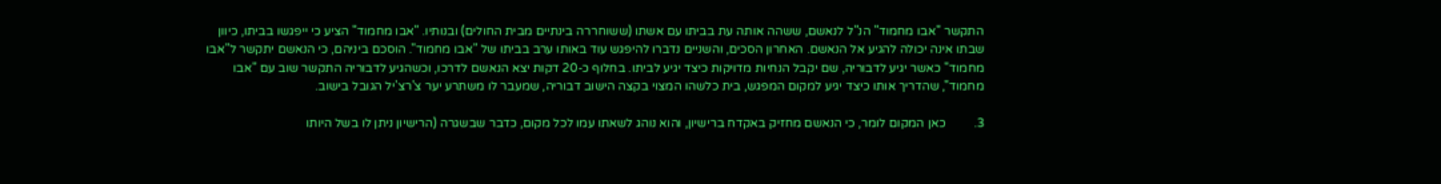התקשר "אבו מחמוד" הנ"ל לנאשם, ששהה אותה עת בביתו עם אשתו (ששוחררה בינתיים מבית החולים) ובנותיו. "אבו מחמוד" הציע כי ייפגשו בביתו, כיוון שבתו אינה יכולה להגיע אל הנאשם. האחרון הסכים, והשניים נדברו להיפגש עוד באותו ערב בביתו של "אבו מחמוד". הוסכם ביניהם, כי הנאשם יתקשר ל"אבו מחמוד" כאשר יגיע לדבוריה, שם יקבל הנחיות מדויקות כיצד יגיע לביתו. בחלוף כ-20 דקות יצא הנאשם לדרכו, וכשהגיע לדבוריה התקשר שוב עם "אבו מחמוד", שהדריך אותו כיצד יגיע למקום המפגש, בית כלשהו המצוי בקצה הישוב דבוריה, שמעבר לו משתרע יער צ'רצ'יל הגובל בישוב.

3.         כאן המקום לומר, כי הנאשם מחזיק באקדח ברישיון, והוא נוהג לשאתו עמו לכל מקום, כדבר שבשגרה (הרישיון ניתן לו בשל היותו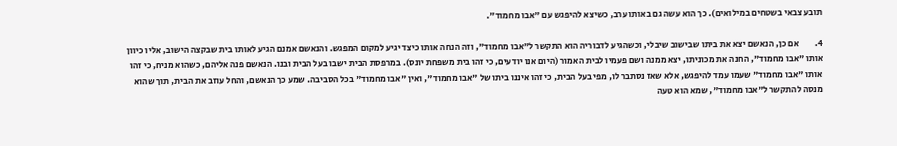תובע צבאי בשטחים במילואים). כך הוא עשה גם באותו ערב, כשיצא להיפגש עם "אבו מחמוד".

4.         אם כן, הנאשם יצא את ביתו שבישוב שיבלי, וכשהגיע לדבוריה הוא התקשר ל"אבו מחמוד", וזה הנחה אותו כיצד יגיע למקום המפגש. והנאשם אמנם הגיע לאותו בית שבקצה הישוב, אליו כיוון אותו "אבו מחמוד", החנה את מכוניתו, יצא ממנה ושם פעמיו לבית האמור (היום אנו יודעים, כי זהו בית משפחת יונס). במרפסת הבית ישבו בעל הבית ובנו. הנאשם פנה אליהם, כשהוא מניח, כי זהו אותו "אבו מחמוד" שעמו עמד להיפגש, אלא שאז נסתבר לו, מפי בעל הבית, כי זהו איננו ביתו של "אבו מחמוד", ואין "אבו מחמוד" בכל הסביבה. שמע כך הנאשם, והחל עוזב את הבית, תוך שהוא מנסה להתקשר ל"אבו מחמוד", שמא הוא טעה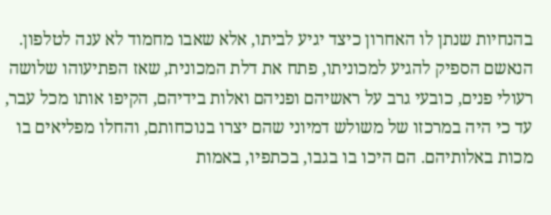בהנחיות שנתן לו האחרון כיצד יגיע לביתו, אלא שאבו מחמוד לא ענה לטלפון. הנאשם הספיק להגיע למכוניתו, פתח את דלת המכונית, שאז הפתיעוהו שלושה רעולי פנים, כובעי גרב על ראשיהם ופניהם ואלות בידיהם, הקיפו אותו מכל עבר, עד כי היה במרכזו של משולש דמיוני שהם יצרו בנוכחותם, והחלו מפליאים בו מכות באלותיהם. הם היכו בו בגבו, בכתפיו, באמות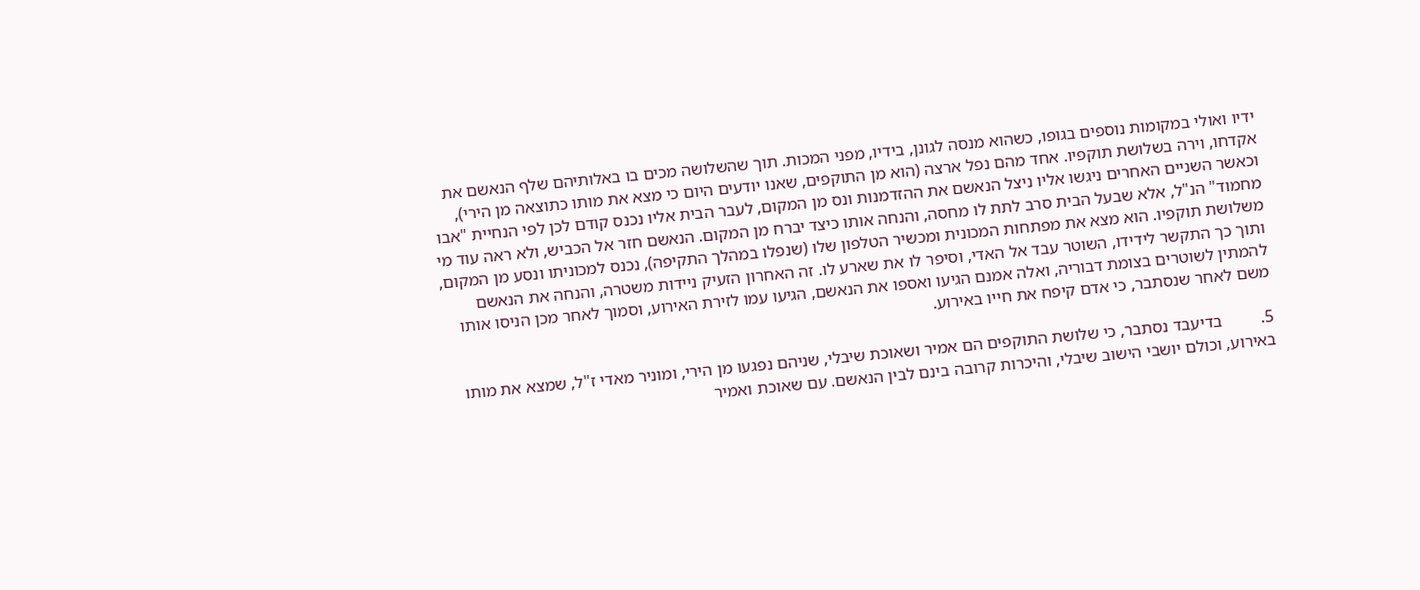ידיו ואולי במקומות נוספים בגופו, כשהוא מנסה לגונן, בידיו, מפני המכות. תוך שהשלושה מכים בו באלותיהם שלף הנאשם את אקדחו, וירה בשלושת תוקפיו. אחד מהם נפל ארצה (הוא מן התוקפים, שאנו יודעים היום כי מצא את מותו כתוצאה מן הירי), וכאשר השניים האחרים ניגשו אליו ניצל הנאשם את ההזדמנות ונס מן המקום, לעבר הבית אליו נכנס קודם לכן לפי הנחיית "אבו מחמוד" הנ"ל, אלא שבעל הבית סרב לתת לו מחסה, והנחה אותו כיצד יברח מן המקום. הנאשם חזר אל הכביש, ולא ראה עוד מי משלושת תוקפיו. הוא מצא את מפתחות המכונית ומכשיר הטלפון שלו (שנפלו במהלך התקיפה), נכנס למכוניתו ונסע מן המקום, ותוך כך התקשר לידידו, השוטר עבד אל האדי, וסיפר לו את שארע לו. זה האחרון הזעיק ניידות משטרה, והנחה את הנאשם להמתין לשוטרים בצומת דבוריה, ואלה אמנם הגיעו ואספו את הנאשם, הגיעו עמו לזירת האירוע, וסמוך לאחר מכן הניסו אותו משם לאחר שנסתבר, כי אדם קיפח את חייו באירוע.

5.         בדיעבד נסתבר, כי שלושת התוקפים הם אמיר ושאוכת שיבלי, שניהם נפגעו מן הירי, ומוניר מאדי ז"ל, שמצא את מותו באירוע, וכולם יושבי הישוב שיבלי, והיכרות קרובה בינם לבין הנאשם. עם שאוכת ואמיר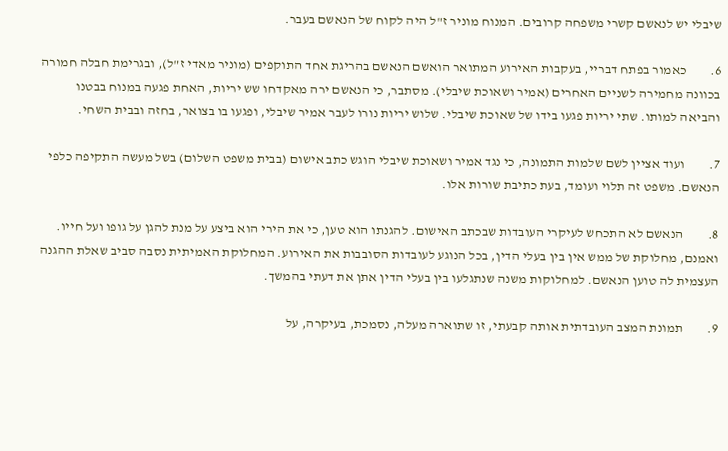שיבלי יש לנאשם קשרי משפחה קרובים. המנוח מוניר ז"ל היה לקוח של הנאשם בעבר.

6.         כאמור בפתח דבריי, בעקבות האירוע המתואר הואשם הנאשם בהריגת אחד התוקפים (מוניר מאדי ז"ל), ובגרימת חבלה חמורה בכוונה מחמירה לשניים האחרים (אמיר ושאוכת שיבלי). מסתבר, כי הנאשם ירה מאקדחו שש יריות, האחת פגעה במנוח בבטנו והביאה למותו. שתי יריות פגעו בידו של שאוכת שיבלי. שלוש יריות נורו לעבר אמיר שיבלי, ופגעו בו בצואר, בחזה ובבית השחי.

7.         ועוד אציין לשם שלמות התמונה, כי נגד אמיר ושאוכת שיבלי הוגש כתב אישום (בבית משפט השלום) בשל מעשה התקיפה כלפי הנאשם. משפט זה תלוי ועומד, בעת כתיבת שורות אלו.

8.         הנאשם לא התכחש לעיקרי העובדות שבכתב האישום. להגנתו הוא טען, כי את הירי הוא ביצע על מנת להגן על גופו ועל חייו. ואמנם, מחלוקת של ממש אין בין בעלי הדין, בכל הנוגע לעובדות הסובבות את האירוע. המחלוקת האמיתית נסבה סביב שאלת ההגנה העצמית לה טוען הנאשם. למחלוקות משנה שנתגלעו בין בעלי הדין אתן את דעתי בהמשך.

9.         תמונת המצב העובדתית אותה קבעתי, זו שתוארה מעלה, נסמכת, בעיקרה, על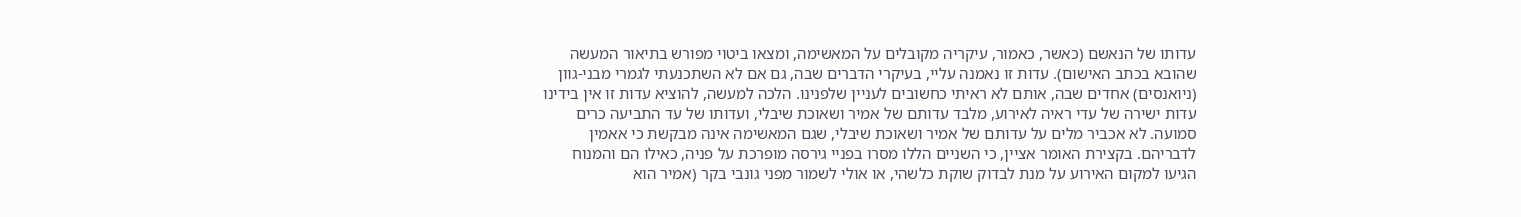עדותו של הנאשם (כאשר, כאמור, עיקריה מקובלים על המאשימה, ומצאו ביטוי מפורש בתיאור המעשה שהובא בכתב האישום). עדות זו נאמנה עליי, בעיקרי הדברים שבה, גם אם לא השתכנעתי לגמרי מבני-גוון (ניואנסים) אחדים שבה, אותם לא ראיתי כחשובים לעניין שלפנינו. הלכה למעשה, להוציא עדות זו אין בידינו עדות ישירה של עדי ראיה לאירוע, מלבד עדותם של אמיר ושאוכת שיבלי, ועדותו של עד התביעה כרים סמועה. לא אכביר מלים על עדותם של אמיר ושאוכת שיבלי, שגם המאשימה אינה מבקשת כי אאמין לדבריהם. בקצירת האומר אציין, כי השניים הללו מסרו בפניי גירסה מופרכת על פניה, כאילו הם והמנוח הגיעו למקום האירוע על מנת לבדוק שוקת כלשהי, או אולי לשמור מפני גונבי בקר (אמיר הוא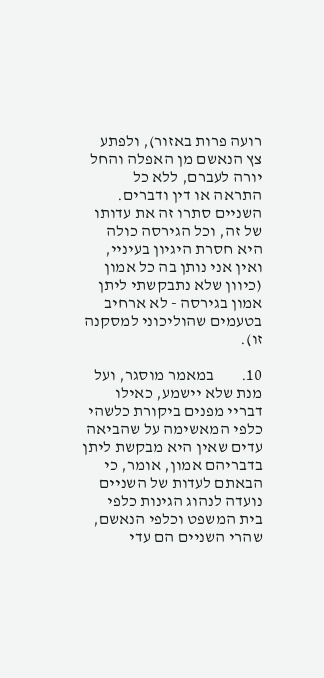רועה פרות באזור), ולפתע צץ הנאשם מן האפלה והחל יורה לעברם, ללא כל התראה או דין ודברים. השניים סתרו זה את עדותו של זה, וכל הגירסה כולה היא חסרת היגיון בעיניי, ואין אני נותן בה כל אמון (כיוון שלא נתבקשתי ליתן אמון בגירסה - לא ארחיב בטעמים שהוליכוני למסקנה זו).

10.        במאמר מוסגר, ועל מנת שלא יישמע, כאילו דבריי מפנים ביקורת כלשהי כלפי המאשימה על שהביאה עדים שאין היא מבקשת ליתן בדבריהם אמון, אומר, כי הבאתם לעדות של השניים נועדה לנהוג הגינות כלפי בית המשפט וכלפי הנאשם, שהרי השניים הם עדי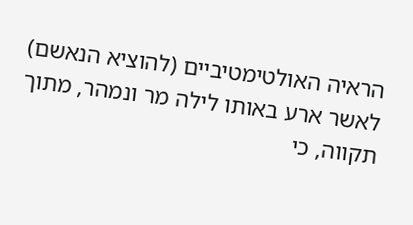הראיה האולטימטיביים (להוציא הנאשם) לאשר ארע באותו לילה מר ונמהר, מתוך תקווה, כי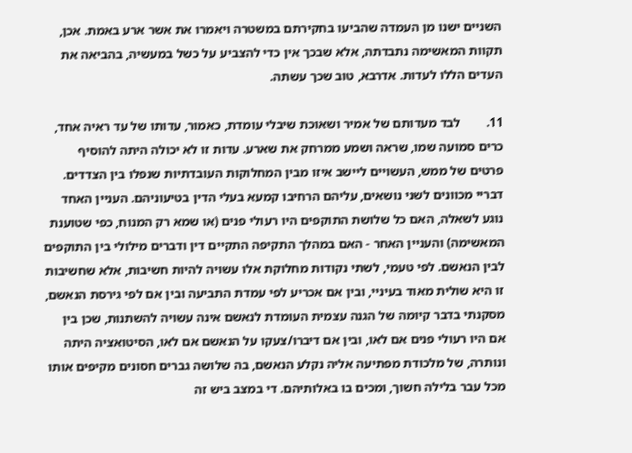השניים ישנו מן העמדה שהביעו בחקירתם במשטרה ויאמרו את אשר ארע באמת. אכן, תקוות המאשימה נתבדתה, אלא שבכך אין כדי להצביע על כשל במעשיה, בהביאה את העדים הללו לעדות. אדרבא, טוב שכך עשתה.

11.        לבד מעדותם של אמיר ושאוכת שיבלי עומדת, כאמור, עדותו של עד ראיה אחד, כרים סמועה שמו, שראה ושמע ממרחק את שארע. עדות זו לא יכולה היתה להוסיף פרטים של ממש, העשויים ליישב איזו מבין המחלוקות העובדתיות שנפלו בין הצדדים. דבריי מכוונים לשני נושאים, עליהם הרחיבו קמעא בעלי הדין בטיעוניהם. העניין האחד נוגע לשאלה, האם כל שלושת התוקפים היו רעולי פנים (או שמא רק המנוח, כפי שטוענת המאשימה) והעניין האחר - האם במהלך התקיפה התקיים דין ודברים מילולי בין התוקפים לבין הנאשם. לפי טעמי, לשתי נקודות מחלוקת אלו עשויה להיות חשיבות, אלא שחשיבות זו היא שולית מאוד בעיניי, ובין אם אכריע לפי עמדת התביעה ובין אם לפי גירסת הנאשם, מסקנתי בדבר קיומה של הגנה עצמית העומדת לנאשם אינה עשויה להשתנות, שכן בין אם היו רעולי פנים אם לאו, ובין אם דיברו/צעקו על הנאשם אם לאו, הסיטואציה היתה ונותרה, של מלכודת מפתיעה אליה נקלע הנאשם, בה שלושה גברים חסונים מקיפים אותו מכל עבר בלילה חשוך, ומכים בו באלותיהם. די במצב ביש זה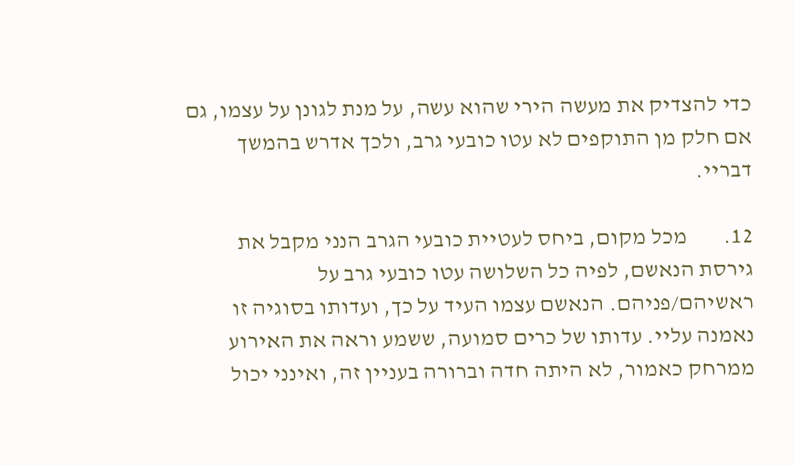כדי להצדיק את מעשה הירי שהוא עשה, על מנת לגונן על עצמו, גם אם חלק מן התוקפים לא עטו כובעי גרב, ולכך אדרש בהמשך דבריי.

12.        מכל מקום, ביחס לעטיית כובעי הגרב הנני מקבל את גירסת הנאשם, לפיה כל השלושה עטו כובעי גרב על ראשיהם/פניהם. הנאשם עצמו העיד על כך, ועדותו בסוגיה זו נאמנה עליי. עדותו של כרים סמועה, ששמע וראה את האירוע ממרחק כאמור, לא היתה חדה וברורה בעניין זה, ואינני יכול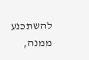להשתכנע ממנה,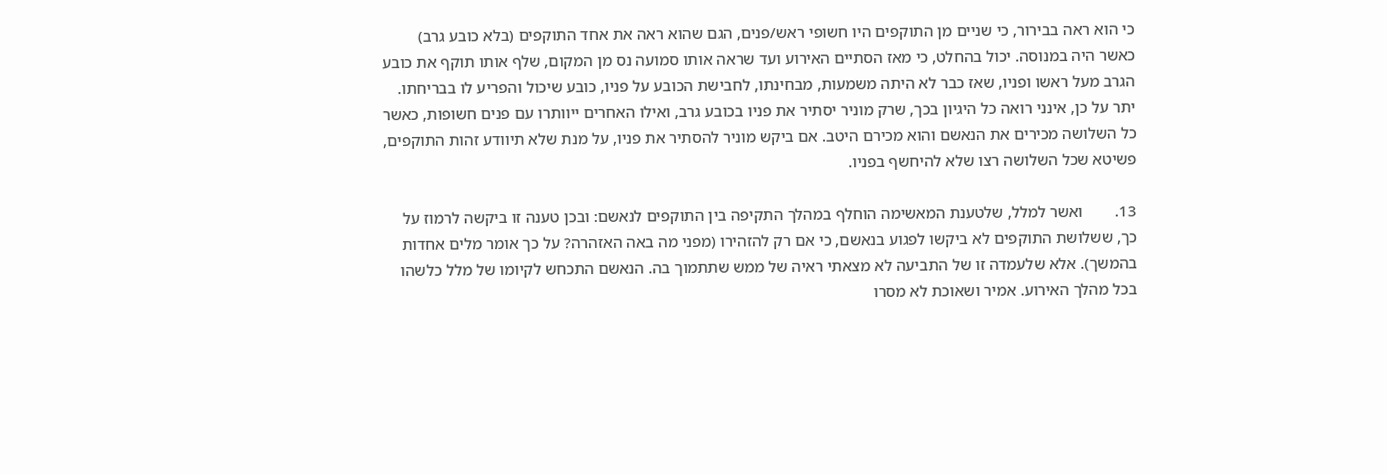כי הוא ראה בבירור, כי שניים מן התוקפים היו חשופי ראש/פנים, הגם שהוא ראה את אחד התוקפים (בלא כובע גרב) כאשר היה במנוסה. יכול בהחלט, כי מאז הסתיים האירוע ועד שראה אותו סמועה נס מן המקום, שלף אותו תוקף את כובע הגרב מעל ראשו ופניו, שאז כבר לא היתה משמעות, מבחינתו, לחבישת הכובע על פניו, כובע שיכול והפריע לו בבריחתו. יתר על כן, אינני רואה כל היגיון בכך, שרק מוניר יסתיר את פניו בכובע גרב, ואילו האחרים ייוותרו עם פנים חשופות, כאשר כל השלושה מכירים את הנאשם והוא מכירם היטב. אם ביקש מוניר להסתיר את פניו, על מנת שלא תיוודע זהות התוקפים, פשיטא שכל השלושה רצו שלא להיחשף בפניו.

13.        ואשר למלל, שלטענת המאשימה הוחלף במהלך התקיפה בין התוקפים לנאשם: ובכן טענה זו ביקשה לרמוז על כך, ששלושת התוקפים לא ביקשו לפגוע בנאשם, כי אם רק להזהירו (מפני מה באה האזהרה? על כך אומר מלים אחדות בהמשך). אלא שלעמדה זו של התביעה לא מצאתי ראיה של ממש שתתמוך בה. הנאשם התכחש לקיומו של מלל כלשהו בכל מהלך האירוע. אמיר ושאוכת לא מסרו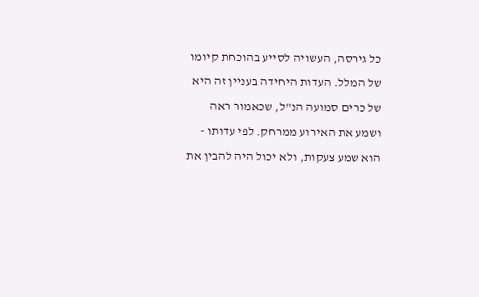כל גירסה, העשויה לסייע בהוכחת קיומו של המלל. העדות היחידה בעניין זה היא של כרים סמועה הנ"ל, שכאמור ראה ושמע את האירוע ממרחק. לפי עדותו - הוא שמע צעקות, ולא יכול היה להבין את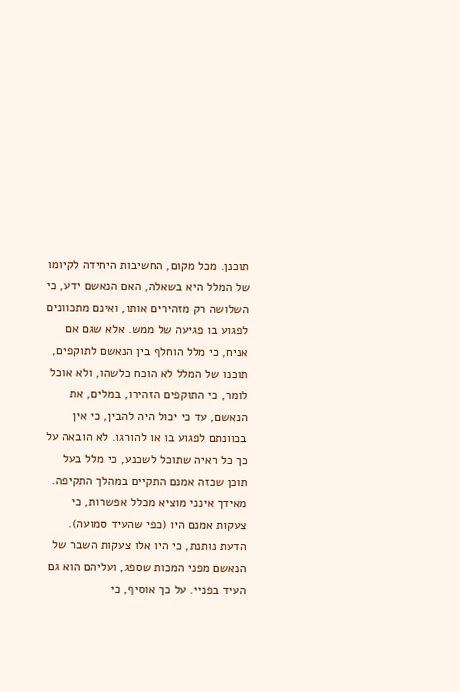תוכנן. מכל מקום, החשיבות היחידה לקיומו של המלל היא בשאלה, האם הנאשם ידע, כי השלושה רק מזהירים אותו, ואינם מתכוונים לפגוע בו פגיעה של ממש. אלא שגם אם אניח, כי מלל הוחלף בין הנאשם לתוקפים, תוכנו של המלל לא הוכח כלשהו, ולא אוכל לומר, כי התוקפים הזהירו, במלים, את הנאשם, עד כי יכול היה להבין, כי אין בכוונתם לפגוע בו או להורגו. לא הובאה על כך כל ראיה שתוכל לשכנע, כי מלל בעל תוכן שכזה אמנם התקיים במהלך התקיפה. מאידך אינני מוציא מכלל אפשרות, כי צעקות אמנם היו (כפי שהעיד סמועה). הדעת נותנת, כי היו אלו צעקות השבר של הנאשם מפני המכות שספג, ועליהם הוא גם העיד בפניי. על כך אוסיף, כי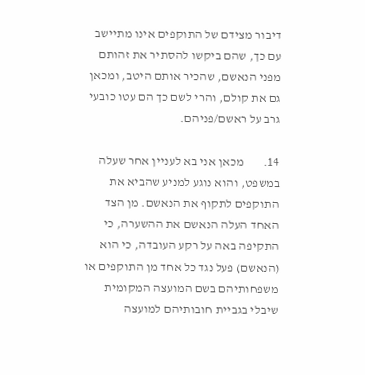דיבור מצידם של התוקפים אינו מתיישב עם כך, שהם ביקשו להסתיר את זהותם מפני הנאשם, שהכיר אותם היטב, ומכאן גם את קולם, והרי לשם כך הם עטו כובעי גרב על ראשם/פניהם.

14.        מכאן אני בא לעניין אחר שעלה במשפט, והוא נוגע למניע שהביא את התוקפים לתקוף את הנאשם. מן הצד האחד העלה הנאשם את ההשערה, כי התקיפה באה על רקע העובדה, כי הוא (הנאשם) פעל נגד כל אחד מן התוקפים או משפחותיהם בשם המועצה המקומית שיבלי בגביית חובותיהם למועצה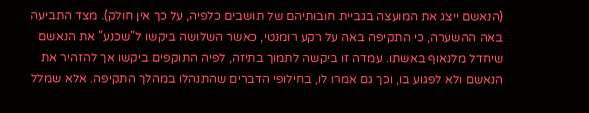(הנאשם ייצג את המועצה בגביית חובותיהם של תושבים כלפיה, על כך אין חולק). מצד התביעה באה ההשערה, כי התקיפה באה על רקע רומנטי, כאשר השלושה ביקשו ל"שכנע" את הנאשם שיחדל מלנאוף באשתו. עמדה זו ביקשה לתמוך בתיזה, לפיה התוקפים ביקשו אך להזהיר את הנאשם ולא לפגוע בו, וכך גם אמרו לו, בחילופי הדברים שהתנהלו במהלך התקיפה. אלא שמלל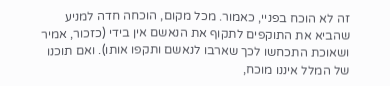זה לא הוכח בפניי, כאמור. מכל מקום, הוכחה חדה למניע שהביא את התוקפים לתקוף את הנאשם אין בידי (כזכור, אמיר ושאוכת התכחשו לכך שארבו לנאשם ותקפו אותו). ואם תוכנו של המלל איננו מוכח,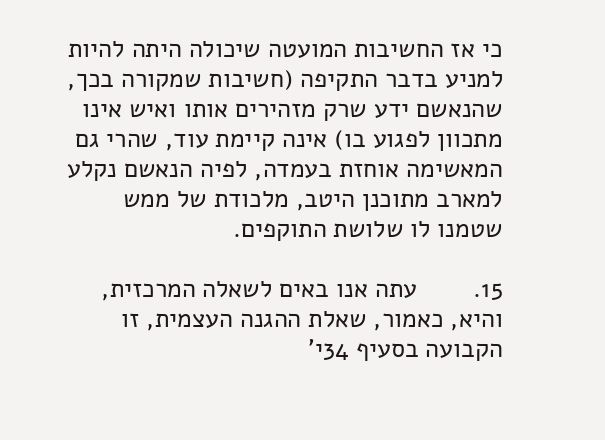כי אז החשיבות המועטה שיכולה היתה להיות למניע בדבר התקיפה (חשיבות שמקורה בכך, שהנאשם ידע שרק מזהירים אותו ואיש אינו מתכוון לפגוע בו) אינה קיימת עוד, שהרי גם המאשימה אוחזת בעמדה, לפיה הנאשם נקלע למארב מתוכנן היטב, מלכודת של ממש שטמנו לו שלושת התוקפים.

15.        עתה אנו באים לשאלה המרכזית, והיא, כאמור, שאלת ההגנה העצמית, זו הקבועה בסעיף 34י'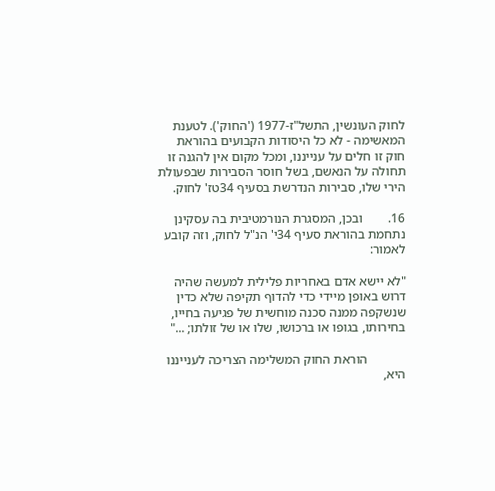לחוק העונשין, התשל"ז-1977 ('החוק'). לטענת המאשימה - לא כל היסודות הקבועים בהוראת חוק זו חלים על ענייננו, ומכל מקום אין להגנה זו תחולה על הנאשם, בשל חוסר הסבירות שבפעולת הירי שלו, סבירות הנדרשת בסעיף 34טז' לחוק.

16.        ובכן, המסגרת הנורמטיבית בה עסקינן נתחמת בהוראת סעיף 34י' הנ"ל לחוק, וזה קובע לאמור:

"לא יישא אדם באחריות פלילית למעשה שהיה דרוש באופן מיידי כדי להדוף תקיפה שלא כדין שנשקפה ממנה סכנה מוחשית של פגיעה בחייו, בחירותו, בגופו או ברכושו, שלו או של זולתו; ..."

            הוראת החוק המשלימה הצריכה לענייננו היא,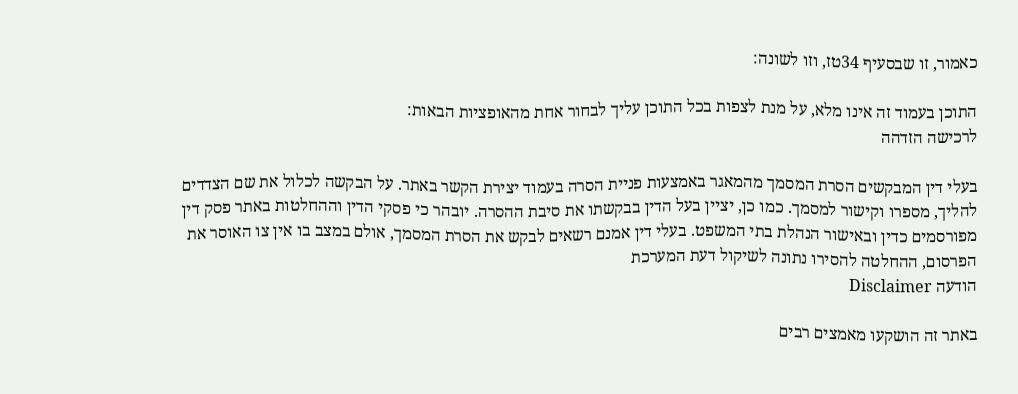כאמור, זו שבסעיף 34טז, וזו לשונה:

התוכן בעמוד זה אינו מלא, על מנת לצפות בכל התוכן עליך לבחור אחת מהאופציות הבאות:
לרכישה הזדהה

בעלי דין המבקשים הסרת המסמך מהמאגר באמצעות פניית הסרה בעמוד יצירת הקשר באתר. על הבקשה לכלול את שם הצדדים להליך, מספרו וקישור למסמך. כמו כן, יציין בעל הדין בבקשתו את סיבת ההסרה. יובהר כי פסקי הדין וההחלטות באתר פסק דין מפורסמים כדין ובאישור הנהלת בתי המשפט. בעלי דין אמנם רשאים לבקש את הסרת המסמך, אולם במצב בו אין צו האוסר את הפרסום, ההחלטה להסירו נתונה לשיקול דעת המערכת
הודעה Disclaimer

באתר זה הושקעו מאמצים רבים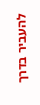להעביר בדרך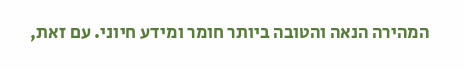המהירה הנאה והטובה ביותר חומר ומידע חיוני. עם זאת,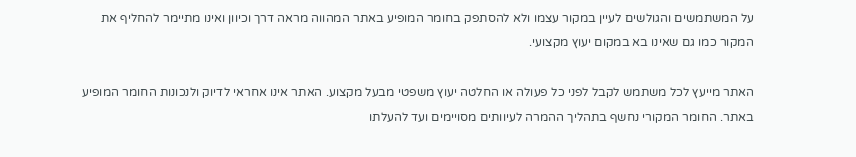על המשתמשים והגולשים לעיין במקור עצמו ולא להסתפק בחומר המופיע באתר המהווה מראה דרך וכיוון ואינו מתיימר להחליף את המקור כמו גם שאינו בא במקום יעוץ מקצועי.

האתר מייעץ לכל משתמש לקבל לפני כל פעולה או החלטה יעוץ משפטי מבעל מקצוע. האתר אינו אחראי לדיוק ולנכונות החומר המופיע באתר. החומר המקורי נחשף בתהליך ההמרה לעיוותים מסויימים ועד להעלתו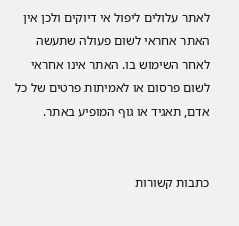לאתר עלולים ליפול אי דיוקים ולכן אין האתר אחראי לשום פעולה שתעשה לאחר השימוש בו. האתר אינו אחראי לשום פרסום או לאמיתות פרטים של כל אדם, תאגיד או גוף המופיע באתר.


כתבות קשורות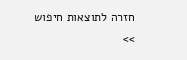חזרה לתוצאות חיפוש >>